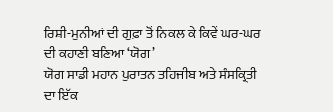ਰਿਸ਼ੀ-ਮੁਨੀਆਂ ਦੀ ਗੁਫ਼ਾ ਤੋਂ ਨਿਕਲ ਕੇ ਕਿਵੇਂ ਘਰ-ਘਰ ਦੀ ਕਹਾਣੀ ਬਣਿਆ ‘ਯੋਗ’
ਯੋਗ ਸਾਡੀ ਮਹਾਨ ਪੁਰਾਤਨ ਤਹਿਜੀਬ ਅਤੇ ਸੰਸਕ੍ਰਿਤੀ ਦਾ ਇੱਕ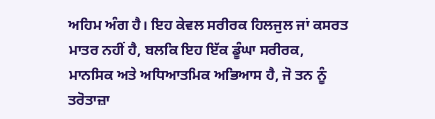ਅਹਿਮ ਅੰਗ ਹੈ। ਇਹ ਕੇਵਲ ਸਰੀਰਕ ਹਿਲਜੁਲ ਜਾਂ ਕਸਰਤ ਮਾਤਰ ਨਹੀਂ ਹੈ, ਬਲਕਿ ਇਹ ਇੱਕ ਡੂੰਘਾ ਸਰੀਰਕ, ਮਾਨਸਿਕ ਅਤੇ ਅਧਿਆਤਮਿਕ ਅਭਿਆਸ ਹੈ, ਜੋ ਤਨ ਨੂੰ ਤਰੋਤਾਜ਼ਾ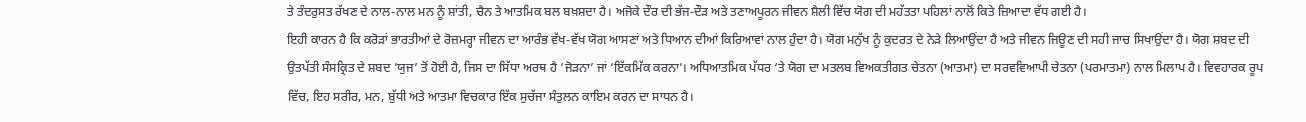ਤੇ ਤੰਦਰੁਸਤ ਰੱਖਣ ਦੇ ਨਾਲ-ਨਾਲ ਮਨ ਨੂੰ ਸ਼ਾਂਤੀ, ਚੈਨ ਤੇ ਆਤਮਿਕ ਬਲ ਬਖ਼ਸ਼ਦਾ ਹੈ। ਅਜੋਕੇ ਦੌਰ ਦੀ ਭੱਜ-ਦੌੜ ਅਤੇ ਤਣਾਅਪੂਰਨ ਜੀਵਨ ਸ਼ੈਲੀ ਵਿੱਚ ਯੋਗ ਦੀ ਮਹੱਤਤਾ ਪਹਿਲਾਂ ਨਾਲੋਂ ਕਿਤੇ ਜ਼ਿਆਦਾ ਵੱਧ ਗਈ ਹੈ।
ਇਹੀ ਕਾਰਨ ਹੈ ਕਿ ਕਰੋੜਾਂ ਭਾਰਤੀਆਂ ਦੇ ਰੋਜ਼ਮਰ੍ਹਾ ਜੀਵਨ ਦਾ ਆਰੰਭ ਵੱਖ-ਵੱਖ ਯੋਗ ਆਸਣਾਂ ਅਤੇ ਧਿਆਨ ਦੀਆਂ ਕਿਰਿਆਵਾਂ ਨਾਲ ਹੁੰਦਾ ਹੈ। ਯੋਗ ਮਨੁੱਖ ਨੂੰ ਕੁਦਰਤ ਦੇ ਨੇੜੇ ਲਿਆਉਂਦਾ ਹੈ ਅਤੇ ਜੀਵਨ ਜਿਊਣ ਦੀ ਸਹੀ ਜਾਚ ਸਿਖਾਉਂਦਾ ਹੈ। ਯੋਗ ਸ਼ਬਦ ਦੀ ਉਤਪੱਤੀ ਸੰਸਕ੍ਰਿਤ ਦੇ ਸ਼ਬਦ ‘ਯੁਜ’ ਤੋਂ ਹੋਈ ਹੈ, ਜਿਸ ਦਾ ਸਿੱਧਾ ਅਰਥ ਹੈ ‘ਜੋੜਨਾ’ ਜਾਂ ‘ਇੱਕਮਿੱਕ ਕਰਨਾ’। ਅਧਿਆਤਮਿਕ ਪੱਧਰ ‘ਤੇ ਯੋਗ ਦਾ ਮਤਲਬ ਵਿਅਕਤੀਗਤ ਚੇਤਨਾ (ਆਤਮਾ) ਦਾ ਸਰਵਵਿਆਪੀ ਚੇਤਨਾ (ਪਰਮਾਤਮਾ) ਨਾਲ ਮਿਲਾਪ ਹੈ। ਵਿਵਹਾਰਕ ਰੂਪ ਵਿੱਚ, ਇਹ ਸਰੀਰ, ਮਨ, ਬੁੱਧੀ ਅਤੇ ਆਤਮਾ ਵਿਚਕਾਰ ਇੱਕ ਸੁਚੱਜਾ ਸੰਤੁਲਨ ਕਾਇਮ ਕਰਨ ਦਾ ਸਾਧਨ ਹੈ।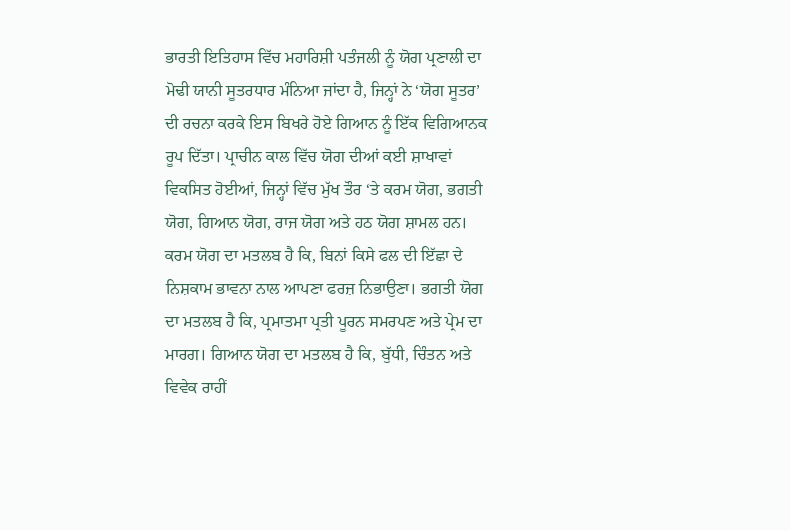ਭਾਰਤੀ ਇਤਿਹਾਸ ਵਿੱਚ ਮਹਾਰਿਸ਼ੀ ਪਤੰਜਲੀ ਨੂੰ ਯੋਗ ਪ੍ਰਣਾਲੀ ਦਾ ਮੋਢੀ ਯਾਨੀ ਸੂਤਰਧਾਰ ਮੰਨਿਆ ਜਾਂਦਾ ਹੈ, ਜਿਨ੍ਹਾਂ ਨੇ ‘ਯੋਗ ਸੂਤਰ’ ਦੀ ਰਚਨਾ ਕਰਕੇ ਇਸ ਬਿਖਰੇ ਹੋਏ ਗਿਆਨ ਨੂੰ ਇੱਕ ਵਿਗਿਆਨਕ ਰੂਪ ਦਿੱਤਾ। ਪ੍ਰਾਚੀਨ ਕਾਲ ਵਿੱਚ ਯੋਗ ਦੀਆਂ ਕਈ ਸ਼ਾਖਾਵਾਂ ਵਿਕਸਿਤ ਹੋਈਆਂ, ਜਿਨ੍ਹਾਂ ਵਿੱਚ ਮੁੱਖ ਤੌਰ ‘ਤੇ ਕਰਮ ਯੋਗ, ਭਗਤੀ ਯੋਗ, ਗਿਆਨ ਯੋਗ, ਰਾਜ ਯੋਗ ਅਤੇ ਹਠ ਯੋਗ ਸ਼ਾਮਲ ਹਨ।
ਕਰਮ ਯੋਗ ਦਾ ਮਤਲਬ ਹੈ ਕਿ, ਬਿਨਾਂ ਕਿਸੇ ਫਲ ਦੀ ਇੱਛਾ ਦੇ ਨਿਸ਼ਕਾਮ ਭਾਵਨਾ ਨਾਲ ਆਪਣਾ ਫਰਜ਼ ਨਿਭਾਉਣਾ। ਭਗਤੀ ਯੋਗ ਦਾ ਮਤਲਬ ਹੈ ਕਿ, ਪ੍ਰਮਾਤਮਾ ਪ੍ਰਤੀ ਪੂਰਨ ਸਮਰਪਣ ਅਤੇ ਪ੍ਰੇਮ ਦਾ ਮਾਰਗ। ਗਿਆਨ ਯੋਗ ਦਾ ਮਤਲਬ ਹੈ ਕਿ, ਬੁੱਧੀ, ਚਿੰਤਨ ਅਤੇ ਵਿਵੇਕ ਰਾਹੀਂ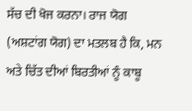ਸੱਚ ਦੀ ਖੋਜ ਕਰਨਾ। ਰਾਜ ਯੋਗ (ਅਸ਼ਟਾਂਗ ਯੋਗ) ਦਾ ਮਤਲਬ ਹੈ ਕਿ, ਮਨ ਅਤੇ ਚਿੱਤ ਦੀਆਂ ਬਿਰਤੀਆਂ ਨੂੰ ਕਾਬੂ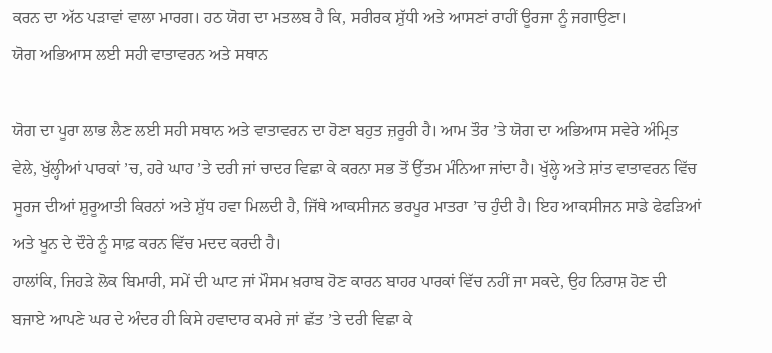ਕਰਨ ਦਾ ਅੱਠ ਪੜਾਵਾਂ ਵਾਲਾ ਮਾਰਗ। ਹਠ ਯੋਗ ਦਾ ਮਤਲਬ ਹੈ ਕਿ, ਸਰੀਰਕ ਸ਼ੁੱਧੀ ਅਤੇ ਆਸਣਾਂ ਰਾਹੀਂ ਊਰਜਾ ਨੂੰ ਜਗਾਉਣਾ।
ਯੋਗ ਅਭਿਆਸ ਲਈ ਸਹੀ ਵਾਤਾਵਰਨ ਅਤੇ ਸਥਾਨ

ਯੋਗ ਦਾ ਪੂਰਾ ਲਾਭ ਲੈਣ ਲਈ ਸਹੀ ਸਥਾਨ ਅਤੇ ਵਾਤਾਵਰਨ ਦਾ ਹੋਣਾ ਬਹੁਤ ਜ਼ਰੂਰੀ ਹੈ। ਆਮ ਤੌਰ ’ਤੇ ਯੋਗ ਦਾ ਅਭਿਆਸ ਸਵੇਰੇ ਅੰਮ੍ਰਿਤ ਵੇਲੇ, ਖੁੱਲ੍ਹੀਆਂ ਪਾਰਕਾਂ ’ਚ, ਹਰੇ ਘਾਹ ’ਤੇ ਦਰੀ ਜਾਂ ਚਾਦਰ ਵਿਛਾ ਕੇ ਕਰਨਾ ਸਭ ਤੋਂ ਉੱਤਮ ਮੰਨਿਆ ਜਾਂਦਾ ਹੈ। ਖੁੱਲ੍ਹੇ ਅਤੇ ਸ਼ਾਂਤ ਵਾਤਾਵਰਨ ਵਿੱਚ ਸੂਰਜ ਦੀਆਂ ਸ਼ੁਰੂਆਤੀ ਕਿਰਨਾਂ ਅਤੇ ਸ਼ੁੱਧ ਹਵਾ ਮਿਲਦੀ ਹੈ, ਜਿੱਥੇ ਆਕਸੀਜਨ ਭਰਪੂਰ ਮਾਤਰਾ ’ਚ ਹੁੰਦੀ ਹੈ। ਇਹ ਆਕਸੀਜਨ ਸਾਡੇ ਫੇਫੜਿਆਂ ਅਤੇ ਖੂਨ ਦੇ ਦੌਰੇ ਨੂੰ ਸਾਫ਼ ਕਰਨ ਵਿੱਚ ਮਦਦ ਕਰਦੀ ਹੈ।
ਹਾਲਾਂਕਿ, ਜਿਹੜੇ ਲੋਕ ਬਿਮਾਰੀ, ਸਮੇਂ ਦੀ ਘਾਟ ਜਾਂ ਮੌਸਮ ਖ਼ਰਾਬ ਹੋਣ ਕਾਰਨ ਬਾਹਰ ਪਾਰਕਾਂ ਵਿੱਚ ਨਹੀਂ ਜਾ ਸਕਦੇ, ਉਹ ਨਿਰਾਸ਼ ਹੋਣ ਦੀ ਬਜਾਏ ਆਪਣੇ ਘਰ ਦੇ ਅੰਦਰ ਹੀ ਕਿਸੇ ਹਵਾਦਾਰ ਕਮਰੇ ਜਾਂ ਛੱਤ ’ਤੇ ਦਰੀ ਵਿਛਾ ਕੇ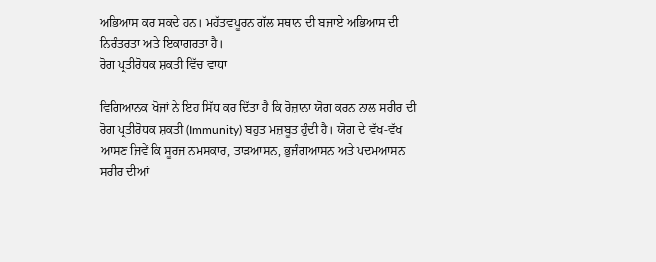ਅਭਿਆਸ ਕਰ ਸਕਦੇ ਹਨ। ਮਹੱਤਵਪੂਰਨ ਗੱਲ ਸਥਾਨ ਦੀ ਬਜਾਏ ਅਭਿਆਸ ਦੀ ਨਿਰੰਤਰਤਾ ਅਤੇ ਇਕਾਗਰਤਾ ਹੈ।
ਰੋਗ ਪ੍ਰਤੀਰੋਧਕ ਸ਼ਕਤੀ ਵਿੱਚ ਵਾਧਾ

ਵਿਗਿਆਨਕ ਖੋਜਾਂ ਨੇ ਇਹ ਸਿੱਧ ਕਰ ਦਿੱਤਾ ਹੈ ਕਿ ਰੋਜ਼ਾਨਾ ਯੋਗ ਕਰਨ ਨਾਲ ਸਰੀਰ ਦੀ ਰੋਗ ਪ੍ਰਤੀਰੋਧਕ ਸ਼ਕਤੀ (Immunity) ਬਹੁਤ ਮਜ਼ਬੂਤ ਹੁੰਦੀ ਹੈ। ਯੋਗ ਦੇ ਵੱਖ-ਵੱਖ ਆਸਣ ਜਿਵੇਂ ਕਿ ਸੂਰਜ ਨਮਸਕਾਰ, ਤਾੜਆਸਨ, ਭੁਜੰਗਆਸਨ ਅਤੇ ਪਦਮਆਸਨ ਸਰੀਰ ਦੀਆਂ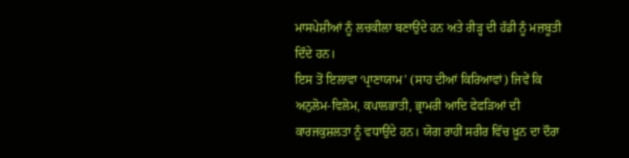ਮਾਸਪੇਸ਼ੀਆਂ ਨੂੰ ਲਚਕੀਲਾ ਬਣਾਉਂਦੇ ਹਨ ਅਤੇ ਰੀੜ੍ਹ ਦੀ ਹੱਡੀ ਨੂੰ ਮਜ਼ਬੂਤੀ ਦਿੰਦੇ ਹਨ।
ਇਸ ਤੋਂ ਇਲਾਵਾ ‘ਪ੍ਰਾਣਾਯਾਮ’ (ਸਾਹ ਦੀਆਂ ਕਿਰਿਆਵਾਂ) ਜਿਵੇਂ ਕਿ ਅਨੁਲੋਮ-ਵਿਲੋਮ, ਕਪਾਲਭਾਤੀ, ਭ੍ਰਾਮਰੀ ਆਦਿ ਫੇਫੜਿਆਂ ਦੀ ਕਾਰਜਕੁਸ਼ਲਤਾ ਨੂੰ ਵਧਾਉਂਦੇ ਹਨ। ਯੋਗ ਰਾਹੀਂ ਸਰੀਰ ਵਿੱਚ ਖ਼ੂਨ ਦਾ ਦੌਰਾ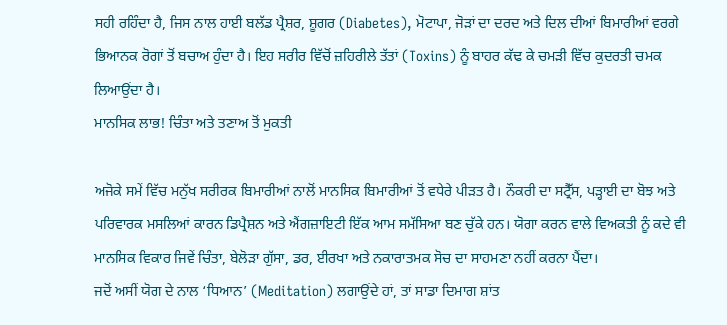ਸਹੀ ਰਹਿੰਦਾ ਹੈ, ਜਿਸ ਨਾਲ ਹਾਈ ਬਲੱਡ ਪ੍ਰੈਸ਼ਰ, ਸ਼ੂਗਰ (Diabetes), ਮੋਟਾਪਾ, ਜੋੜਾਂ ਦਾ ਦਰਦ ਅਤੇ ਦਿਲ ਦੀਆਂ ਬਿਮਾਰੀਆਂ ਵਰਗੇ ਭਿਆਨਕ ਰੋਗਾਂ ਤੋਂ ਬਚਾਅ ਹੁੰਦਾ ਹੈ। ਇਹ ਸਰੀਰ ਵਿੱਚੋਂ ਜ਼ਹਿਰੀਲੇ ਤੱਤਾਂ (Toxins) ਨੂੰ ਬਾਹਰ ਕੱਢ ਕੇ ਚਮੜੀ ਵਿੱਚ ਕੁਦਰਤੀ ਚਮਕ ਲਿਆਉਂਦਾ ਹੈ।
ਮਾਨਸਿਕ ਲਾਭ! ਚਿੰਤਾ ਅਤੇ ਤਣਾਅ ਤੋਂ ਮੁਕਤੀ

ਅਜੋਕੇ ਸਮੇਂ ਵਿੱਚ ਮਨੁੱਖ ਸਰੀਰਕ ਬਿਮਾਰੀਆਂ ਨਾਲੋਂ ਮਾਨਸਿਕ ਬਿਮਾਰੀਆਂ ਤੋਂ ਵਧੇਰੇ ਪੀੜਤ ਹੈ। ਨੌਕਰੀ ਦਾ ਸਟ੍ਰੈੱਸ, ਪੜ੍ਹਾਈ ਦਾ ਬੋਝ ਅਤੇ ਪਰਿਵਾਰਕ ਮਸਲਿਆਂ ਕਾਰਨ ਡਿਪ੍ਰੈਸ਼ਨ ਅਤੇ ਐਂਗਜ਼ਾਇਟੀ ਇੱਕ ਆਮ ਸਮੱਸਿਆ ਬਣ ਚੁੱਕੇ ਹਨ। ਯੋਗਾ ਕਰਨ ਵਾਲੇ ਵਿਅਕਤੀ ਨੂੰ ਕਦੇ ਵੀ ਮਾਨਸਿਕ ਵਿਕਾਰ ਜਿਵੇਂ ਚਿੰਤਾ, ਬੇਲੋੜਾ ਗੁੱਸਾ, ਡਰ, ਈਰਖਾ ਅਤੇ ਨਕਾਰਾਤਮਕ ਸੋਚ ਦਾ ਸਾਹਮਣਾ ਨਹੀਂ ਕਰਨਾ ਪੈਂਦਾ।
ਜਦੋਂ ਅਸੀਂ ਯੋਗ ਦੇ ਨਾਲ ‘ਧਿਆਨ’ (Meditation) ਲਗਾਉਂਦੇ ਹਾਂ, ਤਾਂ ਸਾਡਾ ਦਿਮਾਗ ਸ਼ਾਂਤ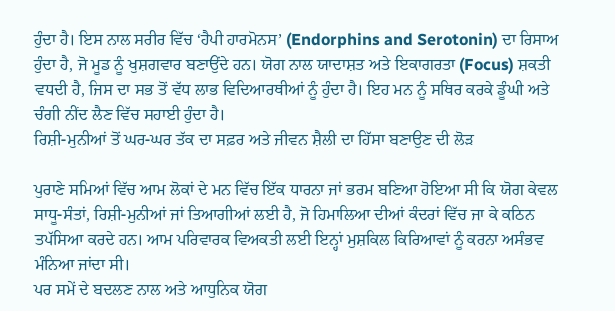ਹੁੰਦਾ ਹੈ। ਇਸ ਨਾਲ ਸਰੀਰ ਵਿੱਚ ‘ਹੈਪੀ ਹਾਰਮੋਨਸ’ (Endorphins and Serotonin) ਦਾ ਰਿਸਾਅ ਹੁੰਦਾ ਹੈ, ਜੋ ਮੂਡ ਨੂੰ ਖੁਸ਼ਗਵਾਰ ਬਣਾਉਂਦੇ ਹਨ। ਯੋਗ ਨਾਲ ਯਾਦਾਸ਼ਤ ਅਤੇ ਇਕਾਗਰਤਾ (Focus) ਸ਼ਕਤੀ ਵਧਦੀ ਹੈ, ਜਿਸ ਦਾ ਸਭ ਤੋਂ ਵੱਧ ਲਾਭ ਵਿਦਿਆਰਥੀਆਂ ਨੂੰ ਹੁੰਦਾ ਹੈ। ਇਹ ਮਨ ਨੂੰ ਸਥਿਰ ਕਰਕੇ ਡੂੰਘੀ ਅਤੇ ਚੰਗੀ ਨੀਂਦ ਲੈਣ ਵਿੱਚ ਸਹਾਈ ਹੁੰਦਾ ਹੈ।
ਰਿਸ਼ੀ-ਮੁਨੀਆਂ ਤੋਂ ਘਰ-ਘਰ ਤੱਕ ਦਾ ਸਫ਼ਰ ਅਤੇ ਜੀਵਨ ਸ਼ੈਲੀ ਦਾ ਹਿੱਸਾ ਬਣਾਉਣ ਦੀ ਲੋੜ

ਪੁਰਾਣੇ ਸਮਿਆਂ ਵਿੱਚ ਆਮ ਲੋਕਾਂ ਦੇ ਮਨ ਵਿੱਚ ਇੱਕ ਧਾਰਨਾ ਜਾਂ ਭਰਮ ਬਣਿਆ ਹੋਇਆ ਸੀ ਕਿ ਯੋਗ ਕੇਵਲ ਸਾਧੂ-ਸੰਤਾਂ, ਰਿਸ਼ੀ-ਮੁਨੀਆਂ ਜਾਂ ਤਿਆਗੀਆਂ ਲਈ ਹੈ, ਜੋ ਹਿਮਾਲਿਆ ਦੀਆਂ ਕੰਦਰਾਂ ਵਿੱਚ ਜਾ ਕੇ ਕਠਿਨ ਤਪੱਸਿਆ ਕਰਦੇ ਹਨ। ਆਮ ਪਰਿਵਾਰਕ ਵਿਅਕਤੀ ਲਈ ਇਨ੍ਹਾਂ ਮੁਸ਼ਕਿਲ ਕਿਰਿਆਵਾਂ ਨੂੰ ਕਰਨਾ ਅਸੰਭਵ ਮੰਨਿਆ ਜਾਂਦਾ ਸੀ।
ਪਰ ਸਮੇਂ ਦੇ ਬਦਲਣ ਨਾਲ ਅਤੇ ਆਧੁਨਿਕ ਯੋਗ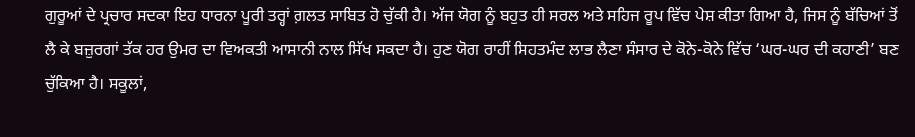ਗੁਰੂਆਂ ਦੇ ਪ੍ਰਚਾਰ ਸਦਕਾ ਇਹ ਧਾਰਨਾ ਪੂਰੀ ਤਰ੍ਹਾਂ ਗ਼ਲਤ ਸਾਬਿਤ ਹੋ ਚੁੱਕੀ ਹੈ। ਅੱਜ ਯੋਗ ਨੂੰ ਬਹੁਤ ਹੀ ਸਰਲ ਅਤੇ ਸਹਿਜ ਰੂਪ ਵਿੱਚ ਪੇਸ਼ ਕੀਤਾ ਗਿਆ ਹੈ, ਜਿਸ ਨੂੰ ਬੱਚਿਆਂ ਤੋਂ ਲੈ ਕੇ ਬਜ਼ੁਰਗਾਂ ਤੱਕ ਹਰ ਉਮਰ ਦਾ ਵਿਅਕਤੀ ਆਸਾਨੀ ਨਾਲ ਸਿੱਖ ਸਕਦਾ ਹੈ। ਹੁਣ ਯੋਗ ਰਾਹੀਂ ਸਿਹਤਮੰਦ ਲਾਭ ਲੈਣਾ ਸੰਸਾਰ ਦੇ ਕੋਨੇ-ਕੋਨੇ ਵਿੱਚ ‘ਘਰ-ਘਰ ਦੀ ਕਹਾਣੀ’ ਬਣ ਚੁੱਕਿਆ ਹੈ। ਸਕੂਲਾਂ,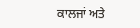ਕਾਲਜਾਂ ਅਤੇ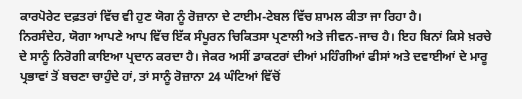ਕਾਰਪੋਰੇਟ ਦਫ਼ਤਰਾਂ ਵਿੱਚ ਵੀ ਹੁਣ ਯੋਗ ਨੂੰ ਰੋਜ਼ਾਨਾ ਦੇ ਟਾਈਮ-ਟੇਬਲ ਵਿੱਚ ਸ਼ਾਮਲ ਕੀਤਾ ਜਾ ਰਿਹਾ ਹੈ।
ਨਿਰਸੰਦੇਹ, ਯੋਗਾ ਆਪਣੇ ਆਪ ਵਿੱਚ ਇੱਕ ਸੰਪੂਰਨ ਚਿਕਿਤਸਾ ਪ੍ਰਣਾਲੀ ਅਤੇ ਜੀਵਨ-ਜਾਚ ਹੈ। ਇਹ ਬਿਨਾਂ ਕਿਸੇ ਖ਼ਰਚੇ ਦੇ ਸਾਨੂੰ ਨਿਰੋਗੀ ਕਾਇਆ ਪ੍ਰਦਾਨ ਕਰਦਾ ਹੈ। ਜੇਕਰ ਅਸੀਂ ਡਾਕਟਰਾਂ ਦੀਆਂ ਮਹਿੰਗੀਆਂ ਫੀਸਾਂ ਅਤੇ ਦਵਾਈਆਂ ਦੇ ਮਾਰੂ ਪ੍ਰਭਾਵਾਂ ਤੋਂ ਬਚਣਾ ਚਾਹੁੰਦੇ ਹਾਂ, ਤਾਂ ਸਾਨੂੰ ਰੋਜ਼ਾਨਾ 24 ਘੰਟਿਆਂ ਵਿੱਚੋਂ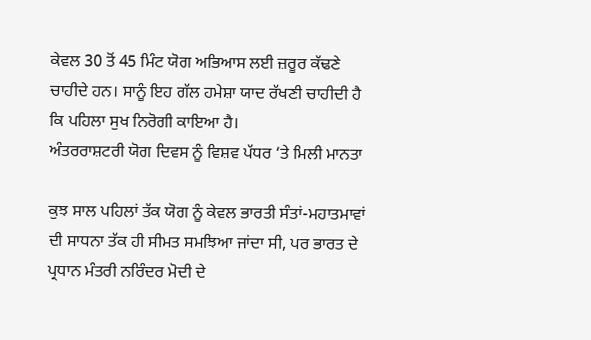ਕੇਵਲ 30 ਤੋਂ 45 ਮਿੰਟ ਯੋਗ ਅਭਿਆਸ ਲਈ ਜ਼ਰੂਰ ਕੱਢਣੇ ਚਾਹੀਦੇ ਹਨ। ਸਾਨੂੰ ਇਹ ਗੱਲ ਹਮੇਸ਼ਾ ਯਾਦ ਰੱਖਣੀ ਚਾਹੀਦੀ ਹੈ ਕਿ ਪਹਿਲਾ ਸੁਖ ਨਿਰੋਗੀ ਕਾਇਆ ਹੈ।
ਅੰਤਰਰਾਸ਼ਟਰੀ ਯੋਗ ਦਿਵਸ ਨੂੰ ਵਿਸ਼ਵ ਪੱਧਰ ‘ਤੇ ਮਿਲੀ ਮਾਨਤਾ

ਕੁਝ ਸਾਲ ਪਹਿਲਾਂ ਤੱਕ ਯੋਗ ਨੂੰ ਕੇਵਲ ਭਾਰਤੀ ਸੰਤਾਂ-ਮਹਾਤਮਾਵਾਂ ਦੀ ਸਾਧਨਾ ਤੱਕ ਹੀ ਸੀਮਤ ਸਮਝਿਆ ਜਾਂਦਾ ਸੀ, ਪਰ ਭਾਰਤ ਦੇ ਪ੍ਰਧਾਨ ਮੰਤਰੀ ਨਰਿੰਦਰ ਮੋਦੀ ਦੇ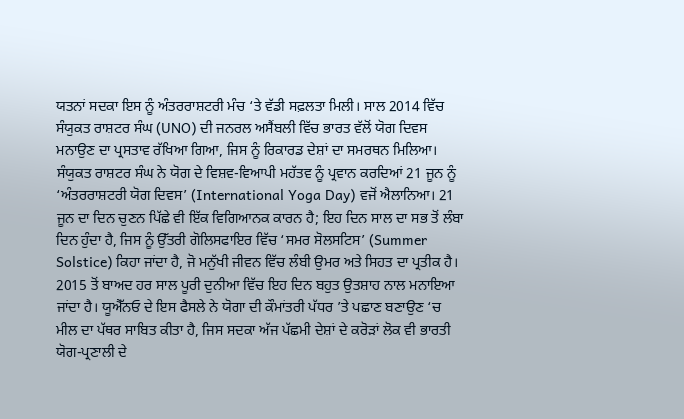ਯਤਨਾਂ ਸਦਕਾ ਇਸ ਨੂੰ ਅੰਤਰਰਾਸ਼ਟਰੀ ਮੰਚ ‘ਤੇ ਵੱਡੀ ਸਫ਼ਲਤਾ ਮਿਲੀ। ਸਾਲ 2014 ਵਿੱਚ ਸੰਯੁਕਤ ਰਾਸ਼ਟਰ ਸੰਘ (UNO) ਦੀ ਜਨਰਲ ਅਸੈਂਬਲੀ ਵਿੱਚ ਭਾਰਤ ਵੱਲੋਂ ਯੋਗ ਦਿਵਸ ਮਨਾਉਣ ਦਾ ਪ੍ਰਸਤਾਵ ਰੱਖਿਆ ਗਿਆ, ਜਿਸ ਨੂੰ ਰਿਕਾਰਡ ਦੇਸ਼ਾਂ ਦਾ ਸਮਰਥਨ ਮਿਲਿਆ।
ਸੰਯੁਕਤ ਰਾਸ਼ਟਰ ਸੰਘ ਨੇ ਯੋਗ ਦੇ ਵਿਸ਼ਵ-ਵਿਆਪੀ ਮਹੱਤਵ ਨੂੰ ਪ੍ਰਵਾਨ ਕਰਦਿਆਂ 21 ਜੂਨ ਨੂੰ ‘ਅੰਤਰਰਾਸ਼ਟਰੀ ਯੋਗ ਦਿਵਸ’ (International Yoga Day) ਵਜੋਂ ਐਲਾਨਿਆ। 21 ਜੂਨ ਦਾ ਦਿਨ ਚੁਣਨ ਪਿੱਛੇ ਵੀ ਇੱਕ ਵਿਗਿਆਨਕ ਕਾਰਨ ਹੈ; ਇਹ ਦਿਨ ਸਾਲ ਦਾ ਸਭ ਤੋਂ ਲੰਬਾ ਦਿਨ ਹੁੰਦਾ ਹੈ, ਜਿਸ ਨੂੰ ਉੱਤਰੀ ਗੋਲਿਸਫਾਇਰ ਵਿੱਚ ‘ਸਮਰ ਸੋਲਸਟਿਸ’ (Summer Solstice) ਕਿਹਾ ਜਾਂਦਾ ਹੈ, ਜੋ ਮਨੁੱਖੀ ਜੀਵਨ ਵਿੱਚ ਲੰਬੀ ਉਮਰ ਅਤੇ ਸਿਹਤ ਦਾ ਪ੍ਰਤੀਕ ਹੈ।
2015 ਤੋਂ ਬਾਅਦ ਹਰ ਸਾਲ ਪੂਰੀ ਦੁਨੀਆ ਵਿੱਚ ਇਹ ਦਿਨ ਬਹੁਤ ਉਤਸ਼ਾਹ ਨਾਲ ਮਨਾਇਆ ਜਾਂਦਾ ਹੈ। ਯੂਐੱਨਓ ਦੇ ਇਸ ਫੈਸਲੇ ਨੇ ਯੋਗਾ ਦੀ ਕੌਮਾਂਤਰੀ ਪੱਧਰ ’ਤੇ ਪਛਾਣ ਬਣਾਉਣ ‘ਚ ਮੀਲ ਦਾ ਪੱਥਰ ਸਾਬਿਤ ਕੀਤਾ ਹੈ, ਜਿਸ ਸਦਕਾ ਅੱਜ ਪੱਛਮੀ ਦੇਸ਼ਾਂ ਦੇ ਕਰੋੜਾਂ ਲੋਕ ਵੀ ਭਾਰਤੀ ਯੋਗ-ਪ੍ਰਣਾਲੀ ਦੇ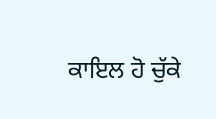ਕਾਇਲ ਹੋ ਚੁੱਕੇ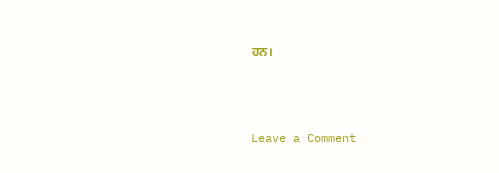ਹਨ।



Leave a Comment